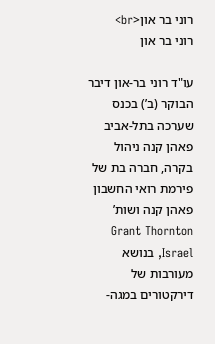רוני בר און<br>
רוני בר און

עו"ד רוני בר-און דיבר הבוקר (ב’) בכנס שערכה בתל-אביב פאהן קנה ניהול בקרה, חברה בת של פירמת רואי החשבון פאהן קנה ושות’ Grant Thornton Israel, בנושא מעורבות של דירקטורים במגה-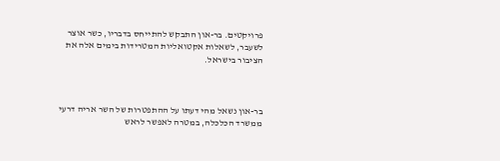פרויקטים. בר-און התבקש להתייחס בדבריו, כשר אוצר לשעבר, לשאלות אקטואליות המטרידות בימים אלה את הציבור בישראל.



בר-און נשאל מהי דעתו על ההתפטרות של השר אריה דרעי ממשרד הכלכלה, במטרה לאפשר לראש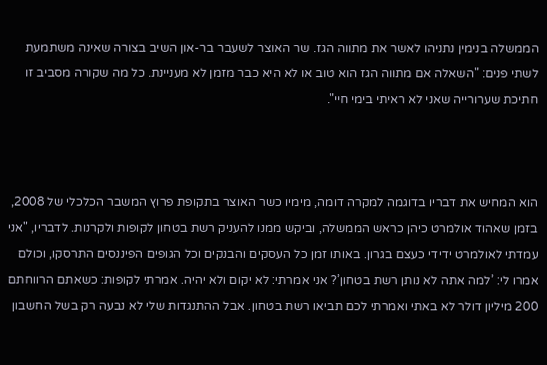הממשלה בנימין נתניהו לאשר את מתווה הגז. שר האוצר לשעבר בר-און השיב בצורה שאינה משתמעת לשתי פנים: "השאלה אם מתווה הגז הוא טוב או לא היא כבר מזמן לא מעניינת. כל מה שקורה מסביב זו חתיכת שערורייה שאני לא ראיתי בימי חיי".



הוא המחיש את דבריו בדוגמה למקרה דומה, מימיו כשר האוצר בתקופת פרוץ המשבר הכלכלי של 2008, בזמן שאהוד אולמרט כיהן כראש הממשלה, וביקש ממנו להעניק רשת בטחון לקופות ולקרנות. לדבריו, "אני עמדתי לאולמרט ידידי כעצם בגרון. באותו זמן כל העסקים והבנקים וכל הגופים הפיננסים התרסקו, וכולם אמרו לי: ’למה אתה לא נותן רשת בטחון’? אני אמרתי: לא יקום ולא יהיה. אמרתי לקופות: כשאתם הרווחתם 200 מיליון דולר לא באתי ואמרתי לכם תביאו רשת בטחון. אבל ההתנגדות שלי לא נבעה רק בשל החשבון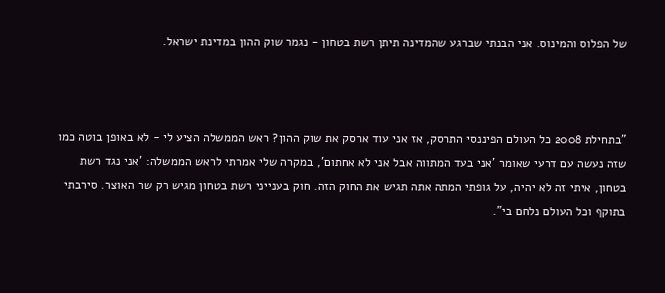של הפלוס והמינוס. אני הבנתי שברגע שהמדינה תיתן רשת בטחון - נגמר שוק ההון במדינת ישראל.



"בתחילת 2008 כל העולם הפיננסי התרסק, אז אני עוד ארסק את שוק ההון? ראש הממשלה הציע לי - לא באופן בוטה כמו שזה נעשה עם דרעי שאומר ’אני בעד המתווה אבל אני לא אחתום’, במקרה שלי אמרתי לראש הממשלה: ’אני נגד רשת בטחון, איתי זה לא יהיה, על גופתי המתה אתה תגיש את החוק הזה. חוק בענייני רשת בטחון מגיש רק שר האוצר. סירבתי בתוקף וכל העולם נלחם בי".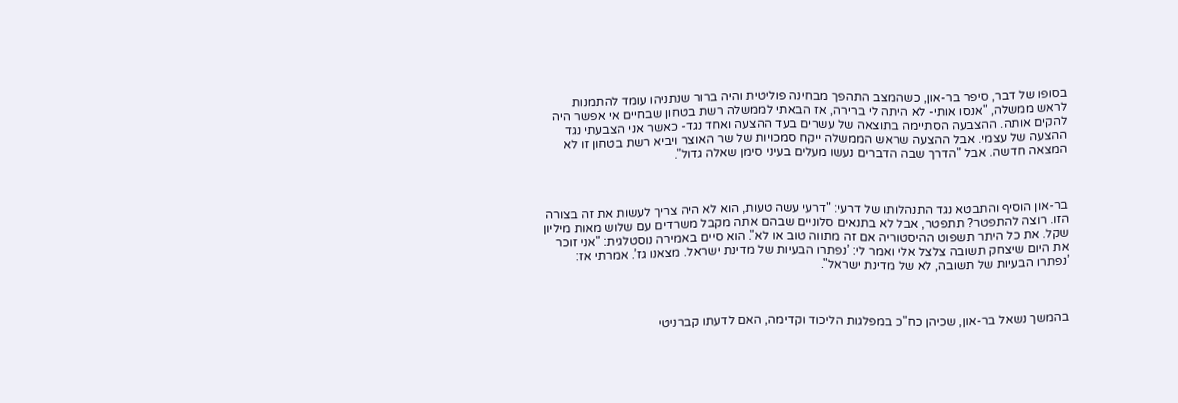בסופו של דבר, סיפר בר-און, כשהמצב התהפך מבחינה פוליטית והיה ברור שנתניהו עומד להתמנות לראש ממשלה, "אנסו אותי- לא היתה לי ברירה, אז הבאתי לממשלה רשת בטחון שבחיים אי אפשר היה להקים אותה. ההצבעה הסתיימה בתוצאה של עשרים בעד ההצעה ואחד נגד- כאשר אני הצבעתי נגד ההצעה של עצמי. אבל ההצעה שראש הממשלה ייקח סמכויות של שר האוצר ויביא רשת בטחון זו לא המצאה חדשה. אבל "הדרך שבה הדברים נעשו מעלים בעיני סימן שאלה גדול".



בר-און הוסיף והתבטא נגד התנהלותו של דרעי: "דרעי עשה טעות, הוא לא היה צריך לעשות את זה בצורה הזו. רוצה להתפטר? תתפטר, אבל לא בתנאים סלוניים שבהם אתה מקבל משרדים עם שלוש מאות מיליון שקל. את כל היתר תשפוט ההיסטוריה אם זה מתווה טוב או לא". הוא סיים באמירה נוסטלגית: "אני זוכר את היום שיצחק תשובה צלצל אלי ואמר לי: ’נפתרו הבעיות של מדינת ישראל. מצאנו גז’. אמרתי אז: ’נפתרו הבעיות של תשובה, לא של מדינת ישראל".



בהמשך נשאל בר-און, שכיהן כח"כ במפלגות הליכוד וקדימה, האם לדעתו קברניטי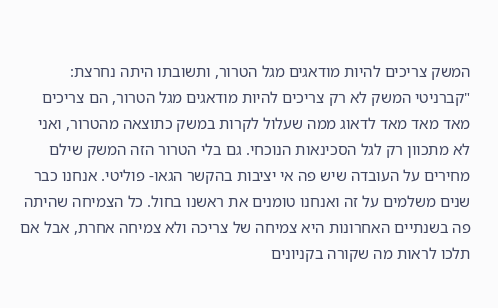המשק צריכים להיות מודאגים מגל הטרור, ותשובתו היתה נחרצת: "קברניטי המשק לא רק צריכים להיות מודאגים מגל הטרור, הם צריכים מאד מאד מאד לדאוג ממה שעלול לקרות במשק כתוצאה מהטרור, ואני לא מתכוון רק לגל הסכינאות הנוכחי. גם בלי הטרור הזה המשק שילם מחירים על העובדה שיש פה אי יציבות בהקשר הגאו- פוליטי. אנחנו כבר שנים משלמים על זה ואנחנו טומנים את ראשנו בחול. כל הצמיחה שהיתה פה בשנתיים האחרונות היא צמיחה של צריכה ולא צמיחה אחרת, אבל אם תלכו לראות מה שקורה בקניונים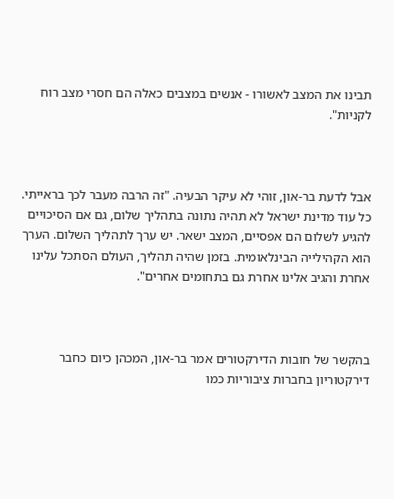תבינו את המצב לאשורו - אנשים במצבים כאלה הם חסרי מצב רוח לקניות".



אבל לדעת בר-און, זוהי לא עיקר הבעיה. "זה הרבה מעבר לכך בראייתי. כל עוד מדינת ישראל לא תהיה נתונה בתהליך שלום, גם אם הסיכויים להגיע לשלום הם אפסיים, המצב ישאר. יש ערך לתהליך השלום. הערך הוא הקהילייה הבינלאומית. בזמן שהיה תהליך, העולם הסתכל עלינו אחרת והגיב אלינו אחרת גם בתחומים אחרים".



בהקשר של חובות הדירקטורים אמר בר-און, המכהן כיום כחבר דירקטוריון בחברות ציבוריות כמו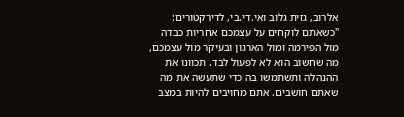אלרוב, גזית גלוב ואי.די.בי, לדירקטורים: "כשאתם לוקחים על עצמכם אחריות כבדה מול הפירמה ומול הארגון ובעיקר מול עצמכם, מה שחשוב הוא לא לפעול לבד. תכוונו את ההנהלה ותשתמשו בה כדי שתעשה את מה שאתם חושבים. אתם מחויבים להיות במצב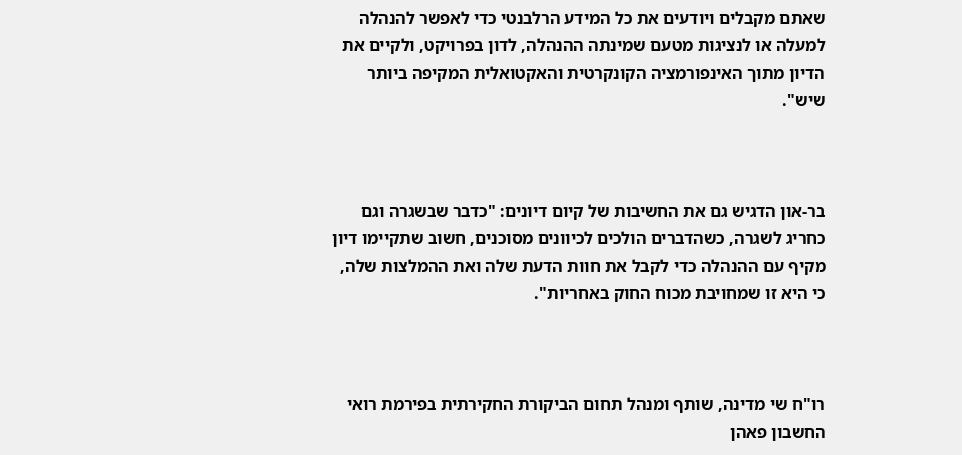שאתם מקבלים ויודעים את כל המידע הרלבנטי כדי לאפשר להנהלה למעלה או לנציגות מטעם שמינתה ההנהלה, לדון בפרויקט, ולקיים את הדיון מתוך האינפורמציה הקונקרטית והאקטואלית המקיפה ביותר שיש".



בר-און הדגיש גם את החשיבות של קיום דיונים: "כדבר שבשגרה וגם כחריג לשגרה, כשהדברים הולכים לכיוונים מסוכנים, חשוב שתקיימו דיון מקיף עם ההנהלה כדי לקבל את חוות הדעת שלה ואת ההמלצות שלה, כי היא זו שמחויבת מכוח החוק באחריות".



רו"ח שי מדינה, שותף ומנהל תחום הביקורת החקירתית בפירמת רואי החשבון פאהן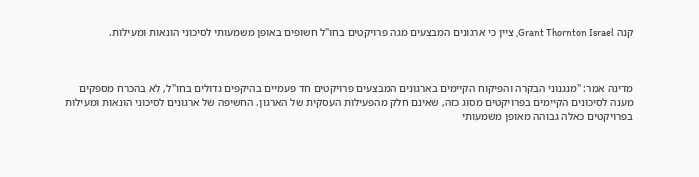קנה Grant Thornton Israel, ציין כי ארגונים המבצעים מגה פרויקטים בחו"ל חשופים באופן משמעותי לסיכוני הונאות ומעילות.



מדינה אמר: "מנגנוני הבקרה והפיקוח הקיימים בארגונים המבצעים פרויקטים חד פעמיים בהיקפים גדולים בחו"ל, לא בהכרח מספקים מענה לסיכונים הקיימים בפרויקטים מסוג כזה, שאינם חלק מהפעילות העסקית של הארגון. החשיפה של ארגונים לסיכוני הונאות ומעילות בפרויקטים כאלה גבוהה מאופן משמעותי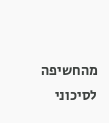מהחשיפה לסיכוני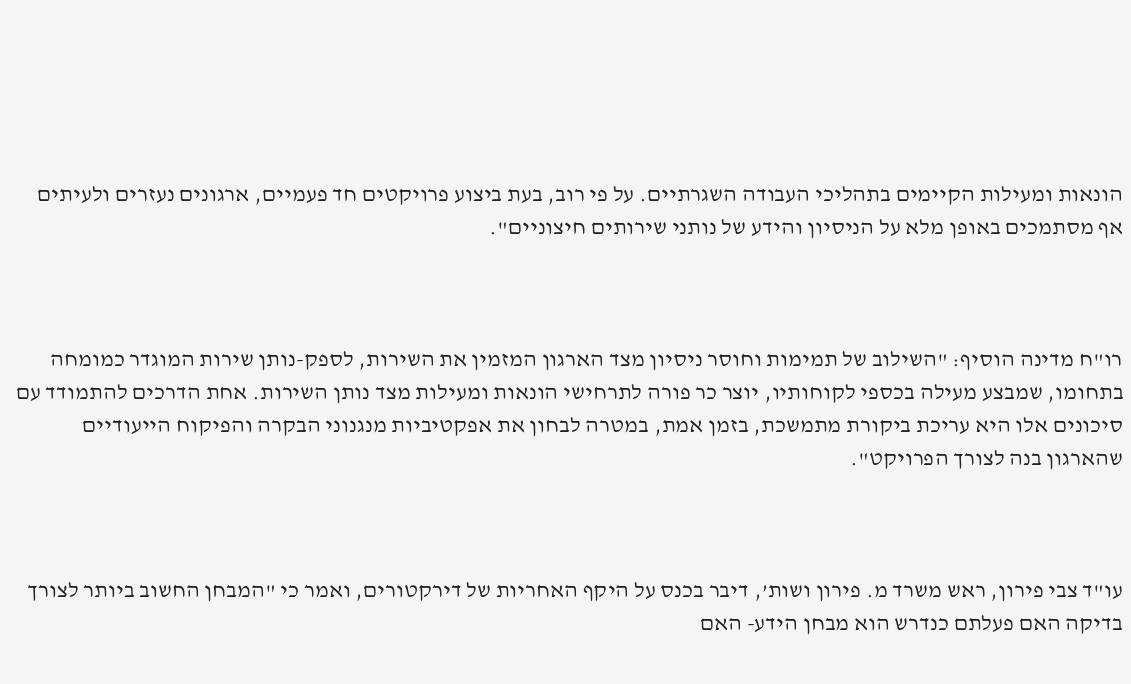הונאות ומעילות הקיימים בתהליכי העבודה השגרתיים. על פי רוב, בעת ביצוע פרויקטים חד פעמיים, ארגונים נעזרים ולעיתים אף מסתמכים באופן מלא על הניסיון והידע של נותני שירותים חיצוניים".



רו"ח מדינה הוסיף: "השילוב של תמימות וחוסר ניסיון מצד הארגון המזמין את השירות, לספק-נותן שירות המוגדר כמומחה בתחומו, שמבצע מעילה בכספי לקוחותיו, יוצר כר פורה לתרחישי הונאות ומעילות מצד נותן השירות. אחת הדרכים להתמודד עם סיכונים אלו היא עריכת ביקורת מתמשכת, בזמן אמת, במטרה לבחון את אפקטיביות מנגנוני הבקרה והפיקוח הייעודיים שהארגון בנה לצורך הפרויקט".



עו"ד צבי פירון, ראש משרד מ. פירון ושות’, דיבר בכנס על היקף האחריות של דירקטורים, ואמר כי "המבחן החשוב ביותר לצורך בדיקה האם פעלתם כנדרש הוא מבחן הידע- האם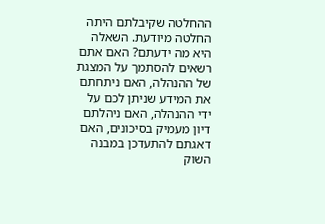ההחלטה שקיבלתם היתה החלטה מיודעת. השאלה היא מה ידעתם? האם אתם רשאים להסתמך על המצגת של ההנהלה, האם ניתחתם את המידע שניתן לכם על ידי ההנהלה, האם ניהלתם דיון מעמיק בסיכונים, האם דאגתם להתעדכן במבנה השוק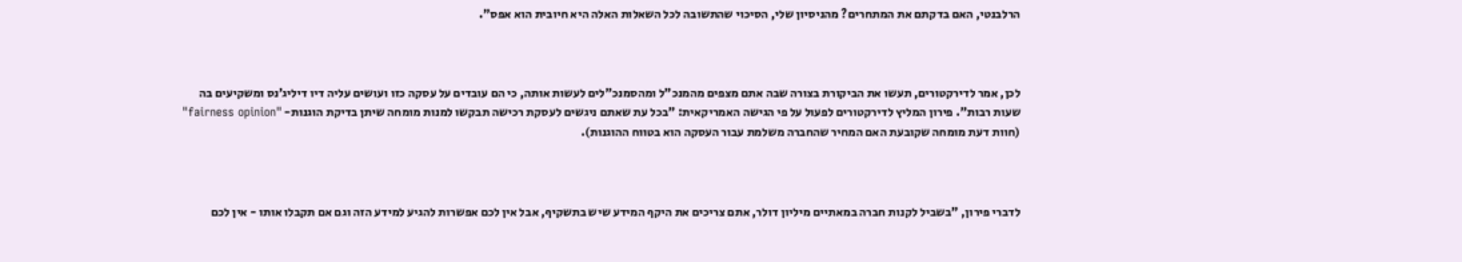הרלבנטי, האם בדקתם את המתחרים? מהניסיון שלי, הסיכוי שהתשובה לכל השאלות האלה היא חיובית הוא אפס".



לכן, אמר לדירקטורים, תעשו את הביקורת בצורה שבה אתם מצפים מהמנכ"ל ומהסמנכ"לים לעשות אותה, כי הם עובדים על עסקה כזו ועושים עליה דיו דיליג’נס ומשקיעים בה שעות רבות". פירון המליץ לדירקטורים לפעול על פי הגישה האמריקאית: "בכל עת שאתם ניגשים לעסקת רכישה תבקשו למנות מומחה שיתן בדיקת הוגנות- "fairness opinion" (חוות דעת מומחה שקובעת האם המחיר שהחברה משלמת עבור העסקה הוא בטווח ההוגנות).



לדברי פירון, "בשביל לקנות חברה במאתיים מיליון דולר, אתם צריכים את היקף המידע שיש בתשקיף, אבל אין לכם אפשרות להגיע למידע הזה וגם אם תקבלו אותו - אין לכם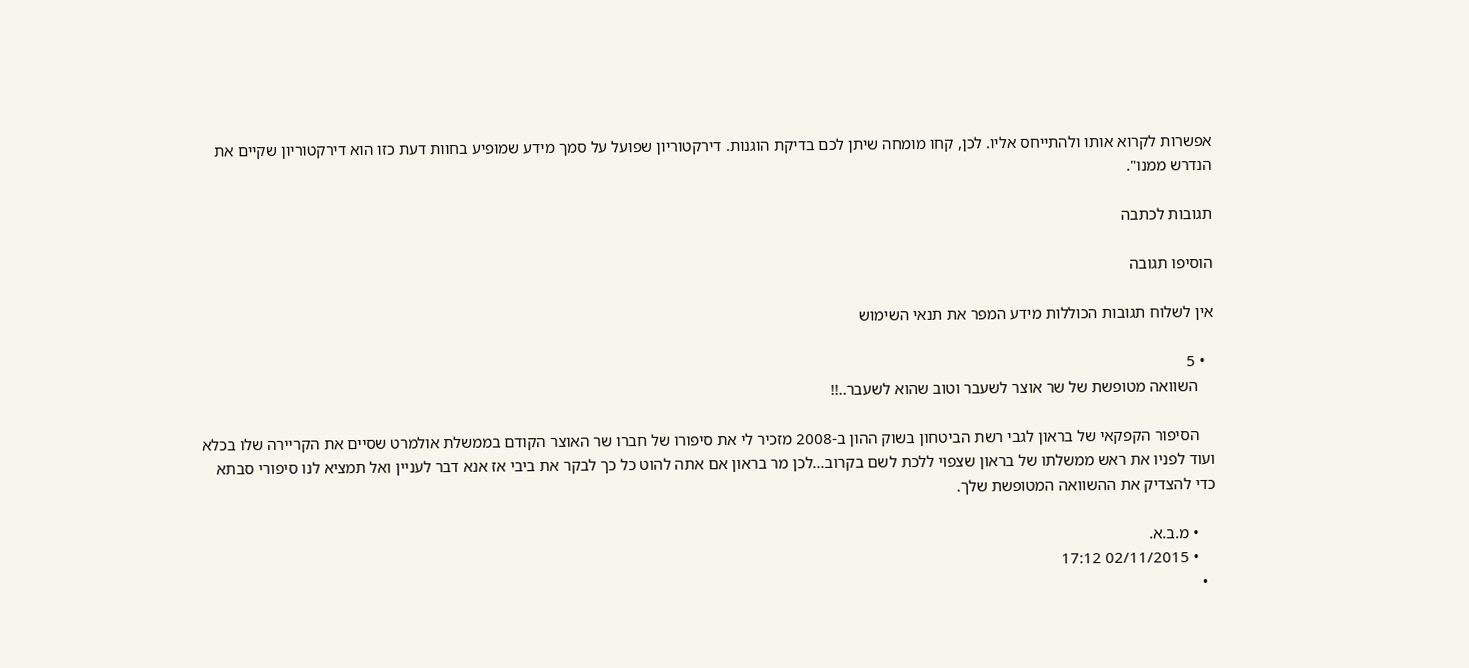אפשרות לקרוא אותו ולהתייחס אליו. לכן, קחו מומחה שיתן לכם בדיקת הוגנות. דירקטוריון שפועל על סמך מידע שמופיע בחוות דעת כזו הוא דירקטוריון שקיים את הנדרש ממנו".

תגובות לכתבה

הוסיפו תגובה

אין לשלוח תגובות הכוללות מידע המפר את תנאי השימוש

  • 5
    השוואה מטופשת של שר אוצר לשעבר וטוב שהוא לשעבר..!!

    הסיפור הקפקאי של בראון לגבי רשת הביטחון בשוק ההון ב-2008 מזכיר לי את סיפורו של חברו שר האוצר הקודם בממשלת אולמרט שסיים את הקריירה שלו בכלא ועוד לפניו את ראש ממשלתו של בראון שצפוי ללכת לשם בקרוב...לכן מר בראון אם אתה להוט כל כך לבקר את ביבי אז אנא דבר לעניין ואל תמציא לנו סיפורי סבתא כדי להצדיק את ההשוואה המטופשת שלך.

    • מ.ב.א.
    • 02/11/2015 17:12
  •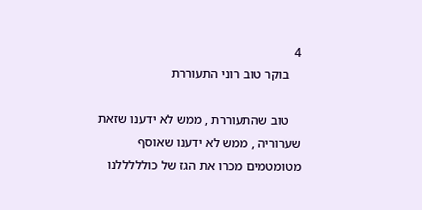4
    בוקר טוב רוני התעוררת

    טוב שהתעוררת , ממש לא ידענו שזאת שערוריה , ממש לא ידענו שאוסף מטומטמים מכרו את הגז של כולללללנו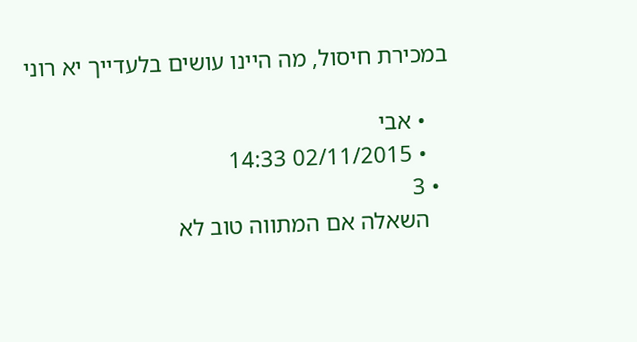במכירת חיסול, מה היינו עושים בלעדייך יא רוני

    • אבי
    • 02/11/2015 14:33
  • 3
    השאלה אם המתווה טוב לא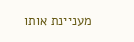מעניינת אותו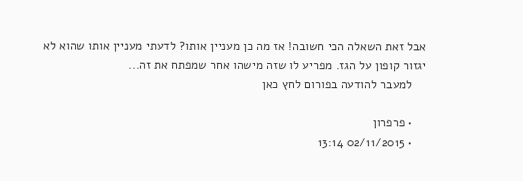אבל זאת השאלה הכי חשובה! אז מה כן מעניין אותו? לדעתי מעניין אותו שהוא לא יגזור קופון על הגז. מפריע לו שזה מישהו אחר שמפתח את זה...
    למעבר להודעה בפורום לחץ כאן

    • פרפרון
    • 02/11/2015 13:14